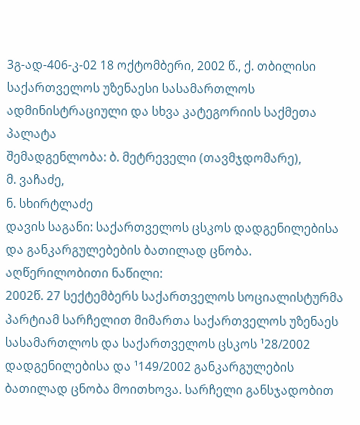3გ-ად-406-კ-02 18 ოქტომბერი, 2002 წ., ქ. თბილისი
საქართველოს უზენაესი სასამართლოს ადმინისტრაციული და სხვა კატეგორიის საქმეთა პალატა
შემადგენლობა: ბ. მეტრეველი (თავმჯდომარე),
მ. ვაჩაძე,
ნ. სხირტლაძე
დავის საგანი: საქართველოს ცსკოს დადგენილებისა და განკარგულებების ბათილად ცნობა.
აღწერილობითი ნაწილი:
2002წ. 27 სექტემბერს საქართველოს სოციალისტურმა პარტიამ სარჩელით მიმართა საქართველოს უზენაეს სასამართლოს და საქართველოს ცსკოს ¹28/2002 დადგენილებისა და ¹149/2002 განკარგულების ბათილად ცნობა მოითხოვა. სარჩელი განსჯადობით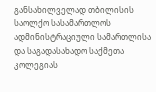განსახილველად თბილისის საოლქო სასამართლოს ადმინისტრაციული სამართლისა და საგადასახადო საქმეთა კოლეგიას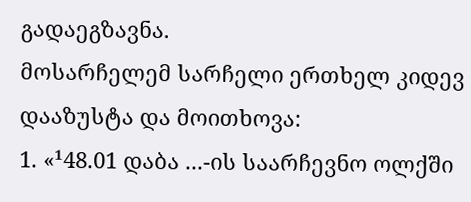გადაეგზავნა.
მოსარჩელემ სარჩელი ერთხელ კიდევ დააზუსტა და მოითხოვა:
1. «¹48.01 დაბა ...-ის საარჩევნო ოლქში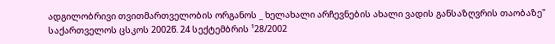ადგილობრივი თვითმართველობის ორგანოს _ ხელახალი არჩევნების ახალი ვადის განსაზღვრის თაობაზე" საქართველოს ცსკოს 2002წ. 24 სექტემბრის ¹28/2002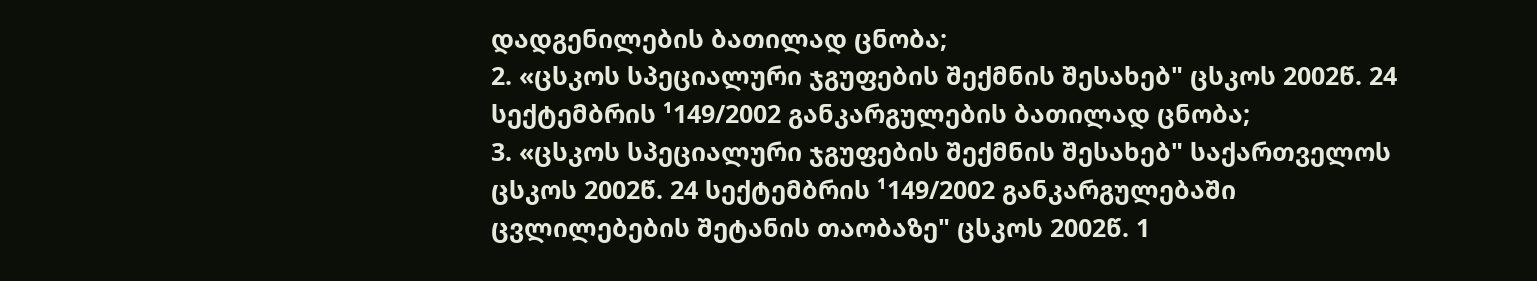დადგენილების ბათილად ცნობა;
2. «ცსკოს სპეციალური ჯგუფების შექმნის შესახებ" ცსკოს 2002წ. 24 სექტემბრის ¹149/2002 განკარგულების ბათილად ცნობა;
3. «ცსკოს სპეციალური ჯგუფების შექმნის შესახებ" საქართველოს ცსკოს 2002წ. 24 სექტემბრის ¹149/2002 განკარგულებაში ცვლილებების შეტანის თაობაზე" ცსკოს 2002წ. 1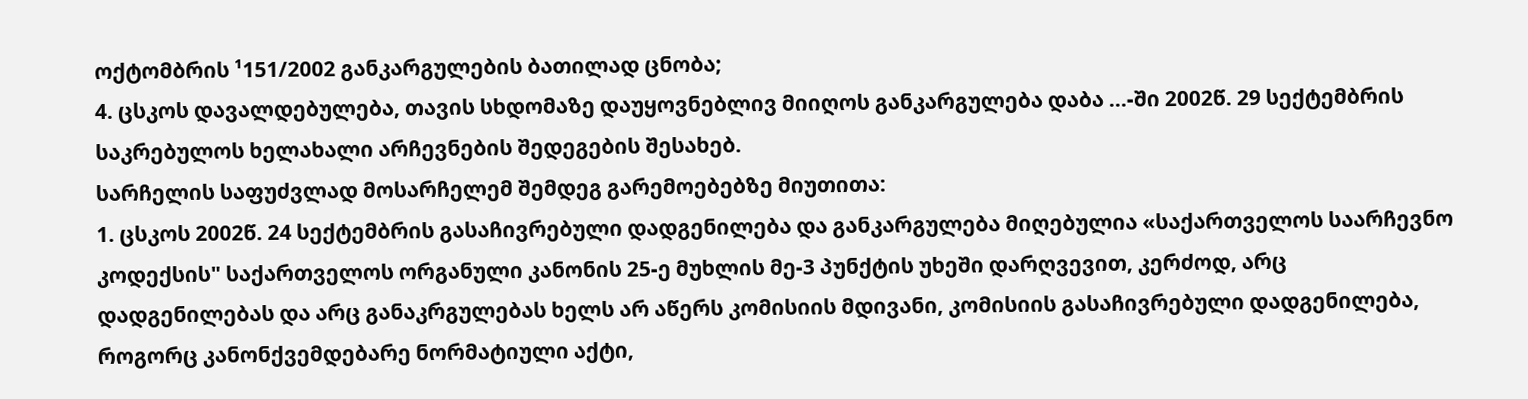ოქტომბრის ¹151/2002 განკარგულების ბათილად ცნობა;
4. ცსკოს დავალდებულება, თავის სხდომაზე დაუყოვნებლივ მიიღოს განკარგულება დაბა ...-ში 2002წ. 29 სექტემბრის საკრებულოს ხელახალი არჩევნების შედეგების შესახებ.
სარჩელის საფუძვლად მოსარჩელემ შემდეგ გარემოებებზე მიუთითა:
1. ცსკოს 2002წ. 24 სექტემბრის გასაჩივრებული დადგენილება და განკარგულება მიღებულია «საქართველოს საარჩევნო კოდექსის" საქართველოს ორგანული კანონის 25-ე მუხლის მე-3 პუნქტის უხეში დარღვევით, კერძოდ, არც დადგენილებას და არც განაკრგულებას ხელს არ აწერს კომისიის მდივანი, კომისიის გასაჩივრებული დადგენილება, როგორც კანონქვემდებარე ნორმატიული აქტი,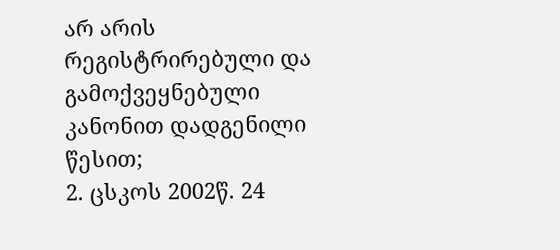არ არის რეგისტრირებული და გამოქვეყნებული კანონით დადგენილი წესით;
2. ცსკოს 2002წ. 24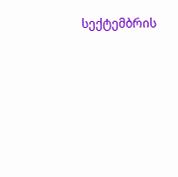სექტემბრის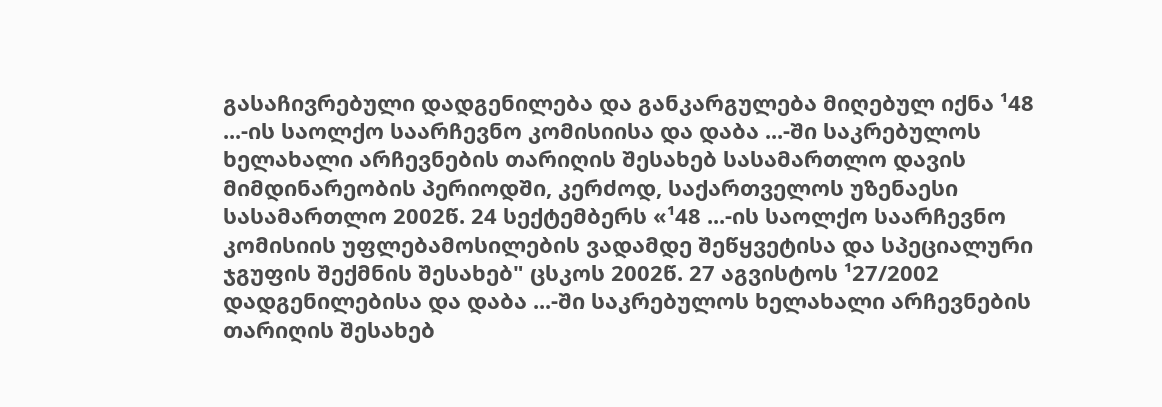გასაჩივრებული დადგენილება და განკარგულება მიღებულ იქნა ¹48 ...-ის საოლქო საარჩევნო კომისიისა და დაბა ...-ში საკრებულოს ხელახალი არჩევნების თარიღის შესახებ სასამართლო დავის მიმდინარეობის პერიოდში, კერძოდ, საქართველოს უზენაესი სასამართლო 2002წ. 24 სექტემბერს «¹48 ...-ის საოლქო საარჩევნო კომისიის უფლებამოსილების ვადამდე შეწყვეტისა და სპეციალური ჯგუფის შექმნის შესახებ" ცსკოს 2002წ. 27 აგვისტოს ¹27/2002 დადგენილებისა და დაბა ...-ში საკრებულოს ხელახალი არჩევნების თარიღის შესახებ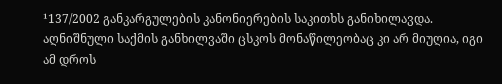¹137/2002 განკარგულების კანონიერების საკითხს განიხილავდა. აღნიშნული საქმის განხილვაში ცსკოს მონაწილეობაც კი არ მიუღია, იგი ამ დროს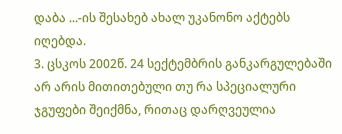დაბა ...-ის შესახებ ახალ უკანონო აქტებს იღებდა.
3. ცსკოს 2002წ. 24 სექტემბრის განკარგულებაში არ არის მითითებული თუ რა სპეციალური ჯგუფები შეიქმნა, რითაც დარღვეულია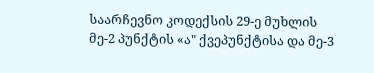საარჩევნო კოდექსის 29-ე მუხლის მე-2 პუნქტის «ა" ქვეპუნქტისა და მე-3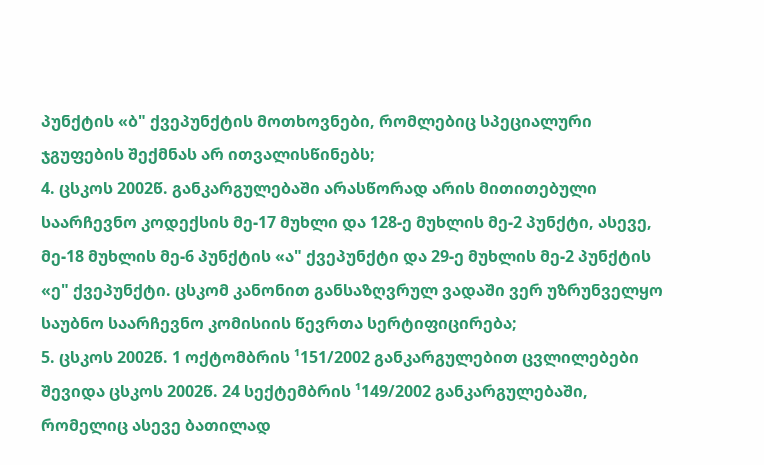პუნქტის «ბ" ქვეპუნქტის მოთხოვნები, რომლებიც სპეციალური ჯგუფების შექმნას არ ითვალისწინებს;
4. ცსკოს 2002წ. განკარგულებაში არასწორად არის მითითებული საარჩევნო კოდექსის მე-17 მუხლი და 128-ე მუხლის მე-2 პუნქტი, ასევე, მე-18 მუხლის მე-6 პუნქტის «ა" ქვეპუნქტი და 29-ე მუხლის მე-2 პუნქტის «ე" ქვეპუნქტი. ცსკომ კანონით განსაზღვრულ ვადაში ვერ უზრუნველყო საუბნო საარჩევნო კომისიის წევრთა სერტიფიცირება;
5. ცსკოს 2002წ. 1 ოქტომბრის ¹151/2002 განკარგულებით ცვლილებები შევიდა ცსკოს 2002წ. 24 სექტემბრის ¹149/2002 განკარგულებაში, რომელიც ასევე ბათილად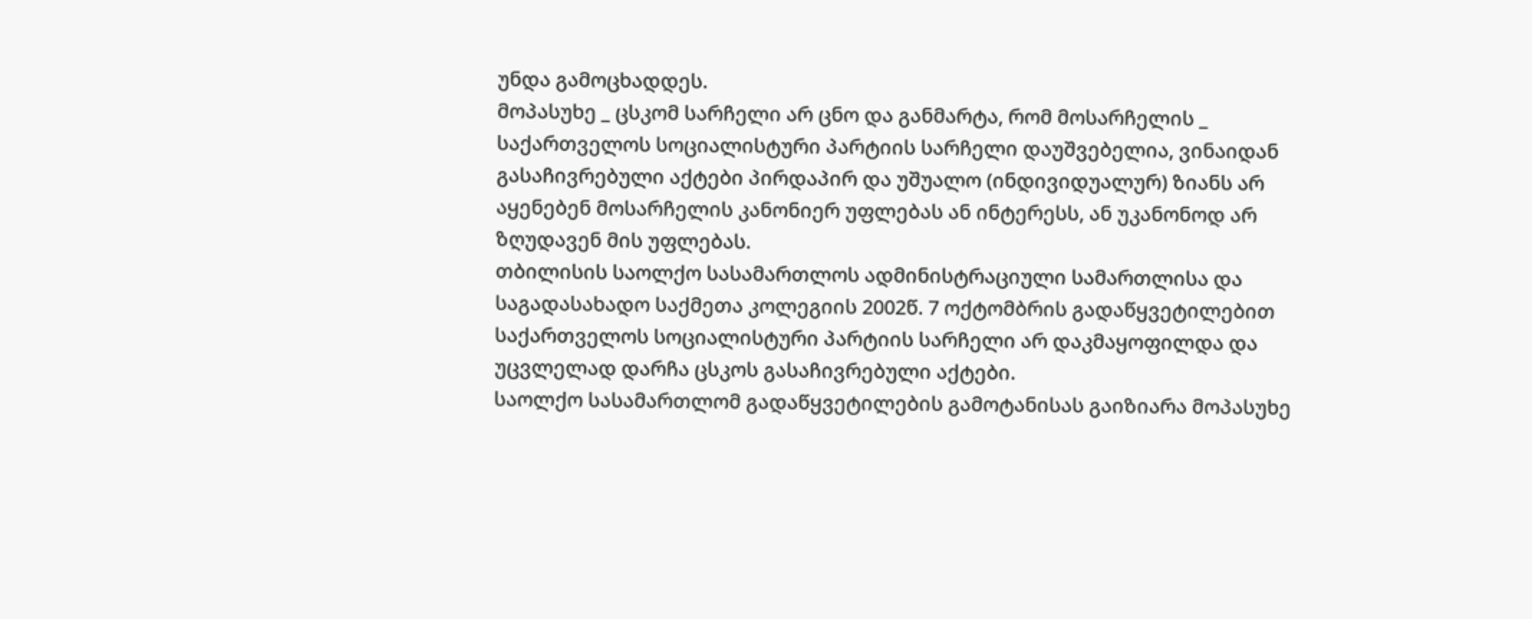უნდა გამოცხადდეს.
მოპასუხე _ ცსკომ სარჩელი არ ცნო და განმარტა, რომ მოსარჩელის _ საქართველოს სოციალისტური პარტიის სარჩელი დაუშვებელია, ვინაიდან გასაჩივრებული აქტები პირდაპირ და უშუალო (ინდივიდუალურ) ზიანს არ აყენებენ მოსარჩელის კანონიერ უფლებას ან ინტერესს, ან უკანონოდ არ ზღუდავენ მის უფლებას.
თბილისის საოლქო სასამართლოს ადმინისტრაციული სამართლისა და საგადასახადო საქმეთა კოლეგიის 2002წ. 7 ოქტომბრის გადაწყვეტილებით საქართველოს სოციალისტური პარტიის სარჩელი არ დაკმაყოფილდა და უცვლელად დარჩა ცსკოს გასაჩივრებული აქტები.
საოლქო სასამართლომ გადაწყვეტილების გამოტანისას გაიზიარა მოპასუხე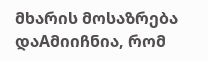მხარის მოსაზრება დაAმიიჩნია, რომ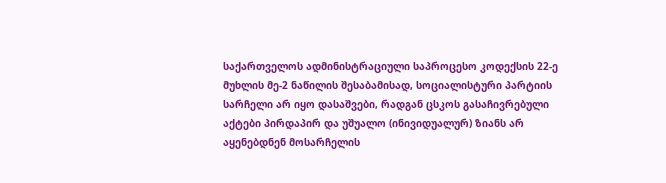საქართველოს ადმინისტრაციული საპროცესო კოდექსის 22-ე მუხლის მე-2 ნაწილის შესაბამისად, სოციალისტური პარტიის სარჩელი არ იყო დასაშვები, რადგან ცსკოს გასაჩივრებული აქტები პირდაპირ და უშუალო (ინივიდუალურ) ზიანს არ აყენებდნენ მოსარჩელის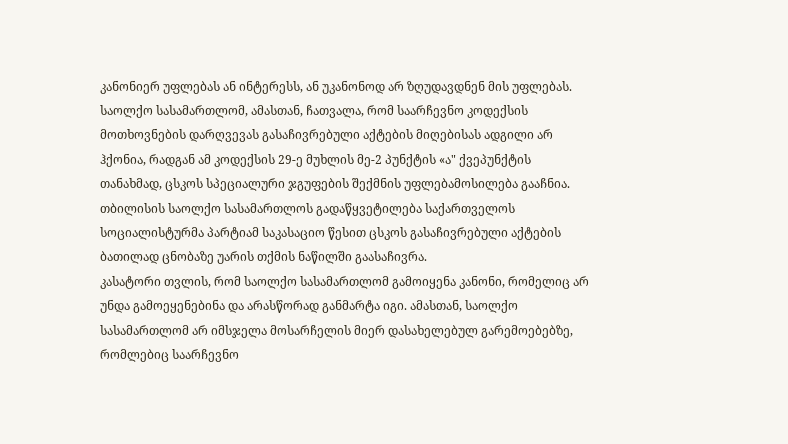კანონიერ უფლებას ან ინტერესს, ან უკანონოდ არ ზღუდავდნენ მის უფლებას.
საოლქო სასამართლომ, ამასთან, ჩათვალა, რომ საარჩევნო კოდექსის მოთხოვნების დარღვევას გასაჩივრებული აქტების მიღებისას ადგილი არ ჰქონია, რადგან ამ კოდექსის 29-ე მუხლის მე-2 პუნქტის «ა" ქვეპუნქტის თანახმად, ცსკოს სპეციალური ჯგუფების შექმნის უფლებამოსილება გააჩნია.
თბილისის საოლქო სასამართლოს გადაწყვეტილება საქართველოს სოციალისტურმა პარტიამ საკასაციო წესით ცსკოს გასაჩივრებული აქტების ბათილად ცნობაზე უარის თქმის ნაწილში გაასაჩივრა.
კასატორი თვლის, რომ საოლქო სასამართლომ გამოიყენა კანონი, რომელიც არ უნდა გამოეყენებინა და არასწორად განმარტა იგი. ამასთან, საოლქო სასამართლომ არ იმსჯელა მოსარჩელის მიერ დასახელებულ გარემოებებზე, რომლებიც საარჩევნო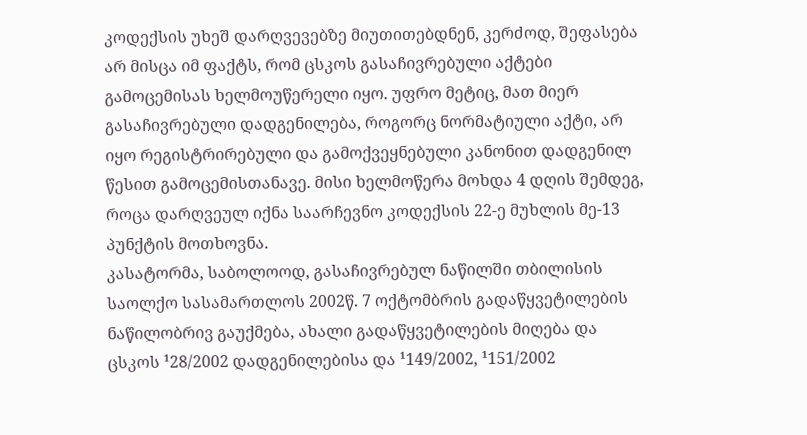კოდექსის უხეშ დარღვევებზე მიუთითებდნენ, კერძოდ, შეფასება არ მისცა იმ ფაქტს, რომ ცსკოს გასაჩივრებული აქტები გამოცემისას ხელმოუწერელი იყო. უფრო მეტიც, მათ მიერ გასაჩივრებული დადგენილება, როგორც ნორმატიული აქტი, არ იყო რეგისტრირებული და გამოქვეყნებული კანონით დადგენილ წესით გამოცემისთანავე. მისი ხელმოწერა მოხდა 4 დღის შემდეგ, როცა დარღვეულ იქნა საარჩევნო კოდექსის 22-ე მუხლის მე-13 პუნქტის მოთხოვნა.
კასატორმა, საბოლოოდ, გასაჩივრებულ ნაწილში თბილისის საოლქო სასამართლოს 2002წ. 7 ოქტომბრის გადაწყვეტილების ნაწილობრივ გაუქმება, ახალი გადაწყვეტილების მიღება და ცსკოს ¹28/2002 დადგენილებისა და ¹149/2002, ¹151/2002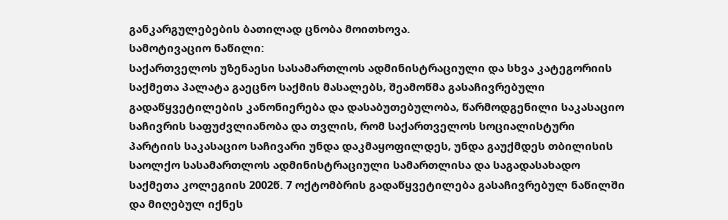განკარგულებების ბათილად ცნობა მოითხოვა.
სამოტივაციო ნაწილი:
საქართველოს უზენაესი სასამართლოს ადმინისტრაციული და სხვა კატეგორიის საქმეთა პალატა გაეცნო საქმის მასალებს, შეამოწმა გასაჩივრებული გადაწყვეტილების კანონიერება და დასაბუთებულობა, წარმოდგენილი საკასაციო საჩივრის საფუძვლიანობა და თვლის, რომ საქართველოს სოციალისტური პარტიის საკასაციო საჩივარი უნდა დაკმაყოფილდეს, უნდა გაუქმდეს თბილისის საოლქო სასამართლოს ადმინისტრაციული სამართლისა და საგადასახადო საქმეთა კოლეგიის 2002წ. 7 ოქტომბრის გადაწყვეტილება გასაჩივრებულ ნაწილში და მიღებულ იქნეს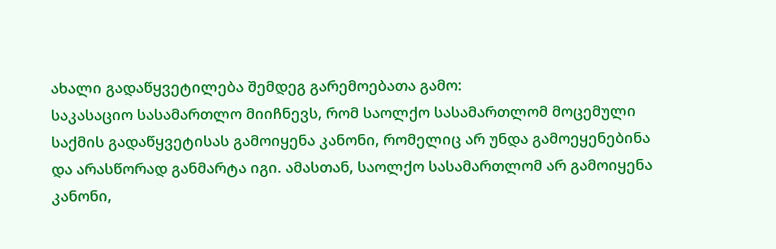ახალი გადაწყვეტილება შემდეგ გარემოებათა გამო:
საკასაციო სასამართლო მიიჩნევს, რომ საოლქო სასამართლომ მოცემული საქმის გადაწყვეტისას გამოიყენა კანონი, რომელიც არ უნდა გამოეყენებინა და არასწორად განმარტა იგი. ამასთან, საოლქო სასამართლომ არ გამოიყენა კანონი,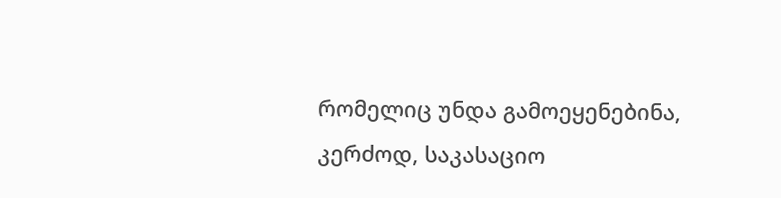რომელიც უნდა გამოეყენებინა, კერძოდ, საკასაციო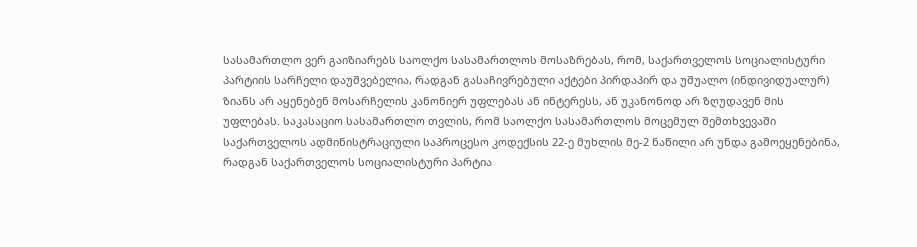სასამართლო ვერ გაიზიარებს საოლქო სასამართლოს მოსაზრებას, რომ, საქართველოს სოციალისტური პარტიის სარჩელი დაუშვებელია, რადგან გასაჩივრებული აქტები პირდაპირ და უშუალო (ინდივიდუალურ) ზიანს არ აყენებენ მოსარჩელის კანონიერ უფლებას ან ინტერესს, ან უკანონოდ არ ზღუდავენ მის უფლებას. საკასაციო სასამართლო თვლის, რომ საოლქო სასამართლოს მოცემულ შემთხვევაში საქართველოს ადმინისტრაციული საპროცესო კოდექსის 22-ე მუხლის მე-2 ნაწილი არ უნდა გამოეყენებინა, რადგან საქართველოს სოციალისტური პარტია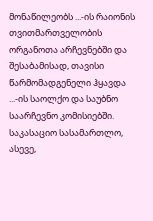მონაწილეობს ...-ის რაიონის თვითმართველობის ორგანოთა არჩევნებში და შესაბამისად, თავისი წარმომადგენელი ჰყავდა ...-ის საოლქო და საუბნო საარჩევნო კომისიებში.
საკასაციო სასამართლო, ასევე,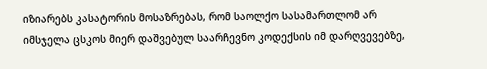იზიარებს კასატორის მოსაზრებას, რომ საოლქო სასამართლომ არ იმსჯელა ცსკოს მიერ დაშვებულ საარჩევნო კოდექსის იმ დარღვევებზე,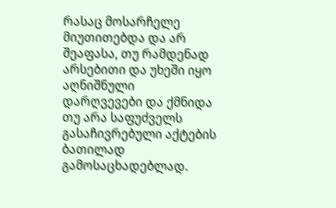რასაც მოსარჩელე მიუთითებდა და არ შეაფასა, თუ რამდენად არსებითი და უხეში იყო აღნიშნული დარღვევები და ქმნიდა თუ არა საფუძველს გასაჩივრებული აქტების ბათილად გამოსაცხადებლად.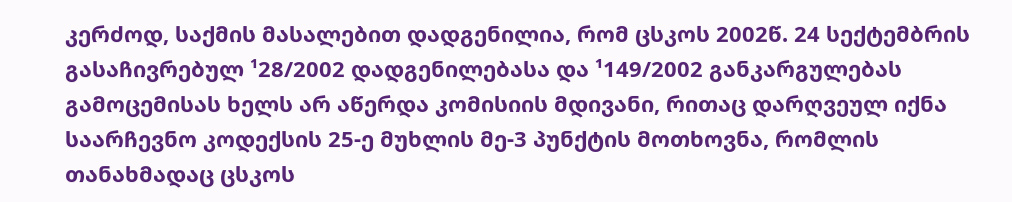კერძოდ, საქმის მასალებით დადგენილია, რომ ცსკოს 2002წ. 24 სექტემბრის გასაჩივრებულ ¹28/2002 დადგენილებასა და ¹149/2002 განკარგულებას გამოცემისას ხელს არ აწერდა კომისიის მდივანი, რითაც დარღვეულ იქნა საარჩევნო კოდექსის 25-ე მუხლის მე-3 პუნქტის მოთხოვნა, რომლის თანახმადაც ცსკოს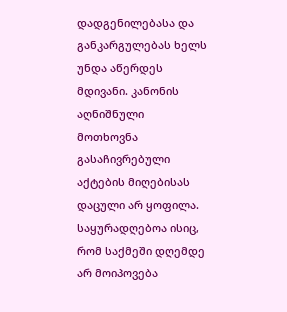დადგენილებასა და განკარგულებას ხელს უნდა აწერდეს მდივანი. კანონის აღნიშნული მოთხოვნა გასაჩივრებული აქტების მიღებისას დაცული არ ყოფილა. საყურადღებოა ისიც, რომ საქმეში დღემდე არ მოიპოვება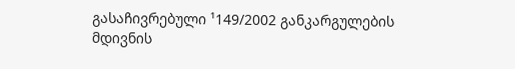გასაჩივრებული ¹149/2002 განკარგულების მდივნის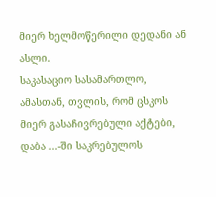მიერ ხელმოწერილი დედანი ან ასლი.
საკასაციო სასამართლო, ამასთან, თვლის, რომ ცსკოს მიერ გასაჩივრებული აქტები, დაბა ...-ში საკრებულოს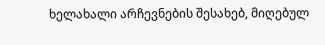ხელახალი არჩევნების შესახებ, მიღებულ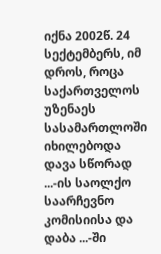იქნა 2002წ. 24 სექტემბერს, იმ დროს, როცა საქართველოს უზენაეს სასამართლოში იხილებოდა დავა სწორად ...-ის საოლქო საარჩევნო კომისიისა და დაბა ...-ში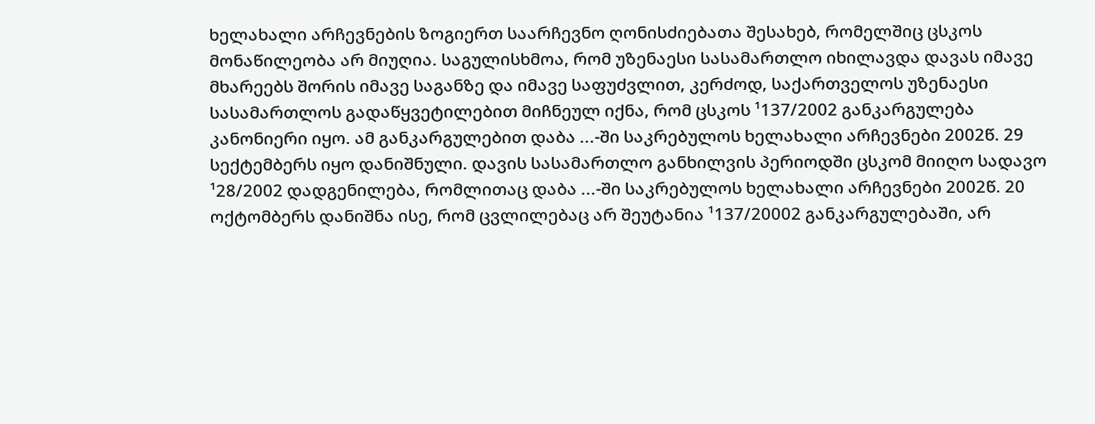ხელახალი არჩევნების ზოგიერთ საარჩევნო ღონისძიებათა შესახებ, რომელშიც ცსკოს მონაწილეობა არ მიუღია. საგულისხმოა, რომ უზენაესი სასამართლო იხილავდა დავას იმავე მხარეებს შორის იმავე საგანზე და იმავე საფუძვლით, კერძოდ, საქართველოს უზენაესი სასამართლოს გადაწყვეტილებით მიჩნეულ იქნა, რომ ცსკოს ¹137/2002 განკარგულება კანონიერი იყო. ამ განკარგულებით დაბა ...-ში საკრებულოს ხელახალი არჩევნები 2002წ. 29 სექტემბერს იყო დანიშნული. დავის სასამართლო განხილვის პერიოდში ცსკომ მიიღო სადავო ¹28/2002 დადგენილება, რომლითაც დაბა ...-ში საკრებულოს ხელახალი არჩევნები 2002წ. 20 ოქტომბერს დანიშნა ისე, რომ ცვლილებაც არ შეუტანია ¹137/20002 განკარგულებაში, არ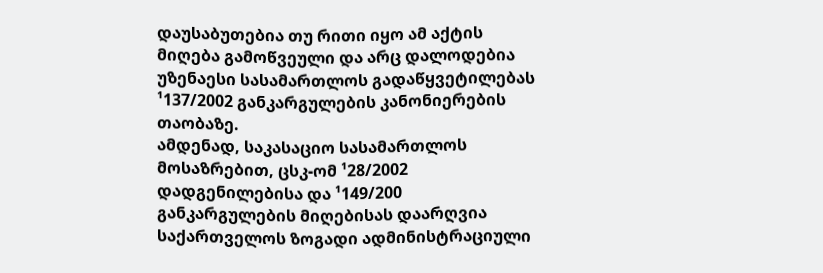დაუსაბუთებია თუ რითი იყო ამ აქტის მიღება გამოწვეული და არც დალოდებია უზენაესი სასამართლოს გადაწყვეტილებას ¹137/2002 განკარგულების კანონიერების თაობაზე.
ამდენად, საკასაციო სასამართლოს მოსაზრებით, ცსკ-ომ ¹28/2002 დადგენილებისა და ¹149/200 განკარგულების მიღებისას დაარღვია საქართველოს ზოგადი ადმინისტრაციული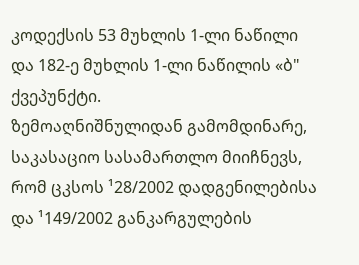კოდექსის 53 მუხლის 1-ლი ნაწილი და 182-ე მუხლის 1-ლი ნაწილის «ბ" ქვეპუნქტი.
ზემოაღნიშნულიდან გამომდინარე, საკასაციო სასამართლო მიიჩნევს, რომ ცკსოს ¹28/2002 დადგენილებისა და ¹149/2002 განკარგულების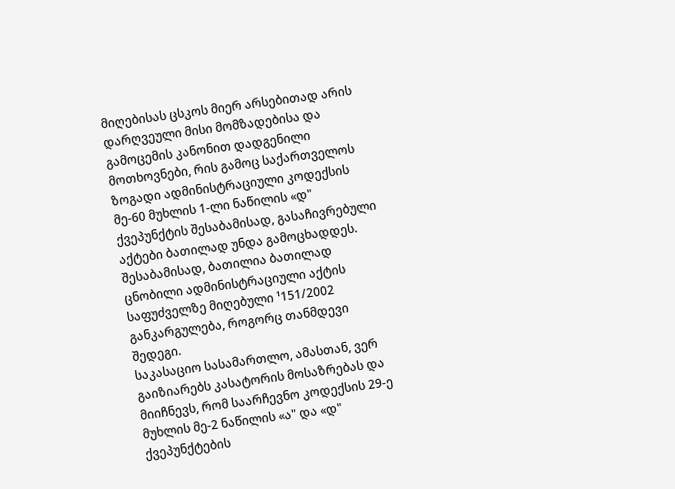მიღებისას ცსკოს მიერ არსებითად არის დარღვეული მისი მომზადებისა და გამოცემის კანონით დადგენილი მოთხოვნები, რის გამოც საქართველოს ზოგადი ადმინისტრაციული კოდექსის მე-60 მუხლის 1-ლი ნაწილის «დ" ქვეპუნქტის შესაბამისად, გასაჩივრებული აქტები ბათილად უნდა გამოცხადდეს. შესაბამისად, ბათილია ბათილად ცნობილი ადმინისტრაციული აქტის საფუძველზე მიღებული ¹151/2002 განკარგულება, როგორც თანმდევი შედეგი.
საკასაციო სასამართლო, ამასთან, ვერ გაიზიარებს კასატორის მოსაზრებას და მიიჩნევს, რომ საარჩევნო კოდექსის 29-ე მუხლის მე-2 ნაწილის «ა" და «დ" ქვეპუნქტების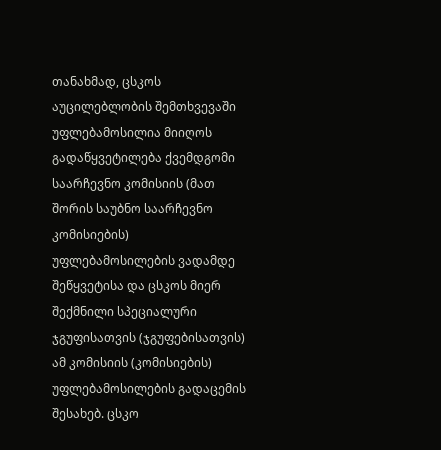თანახმად, ცსკოს აუცილებლობის შემთხვევაში უფლებამოსილია მიიღოს გადაწყვეტილება ქვემდგომი საარჩევნო კომისიის (მათ შორის საუბნო საარჩევნო კომისიების) უფლებამოსილების ვადამდე შეწყვეტისა და ცსკოს მიერ შექმნილი სპეციალური ჯგუფისათვის (ჯგუფებისათვის) ამ კომისიის (კომისიების) უფლებამოსილების გადაცემის შესახებ. ცსკო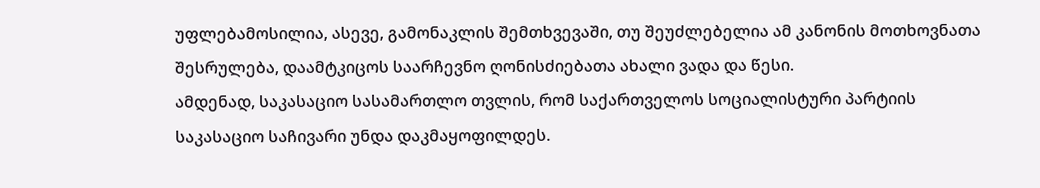უფლებამოსილია, ასევე, გამონაკლის შემთხვევაში, თუ შეუძლებელია ამ კანონის მოთხოვნათა შესრულება, დაამტკიცოს საარჩევნო ღონისძიებათა ახალი ვადა და წესი.
ამდენად, საკასაციო სასამართლო თვლის, რომ საქართველოს სოციალისტური პარტიის საკასაციო საჩივარი უნდა დაკმაყოფილდეს.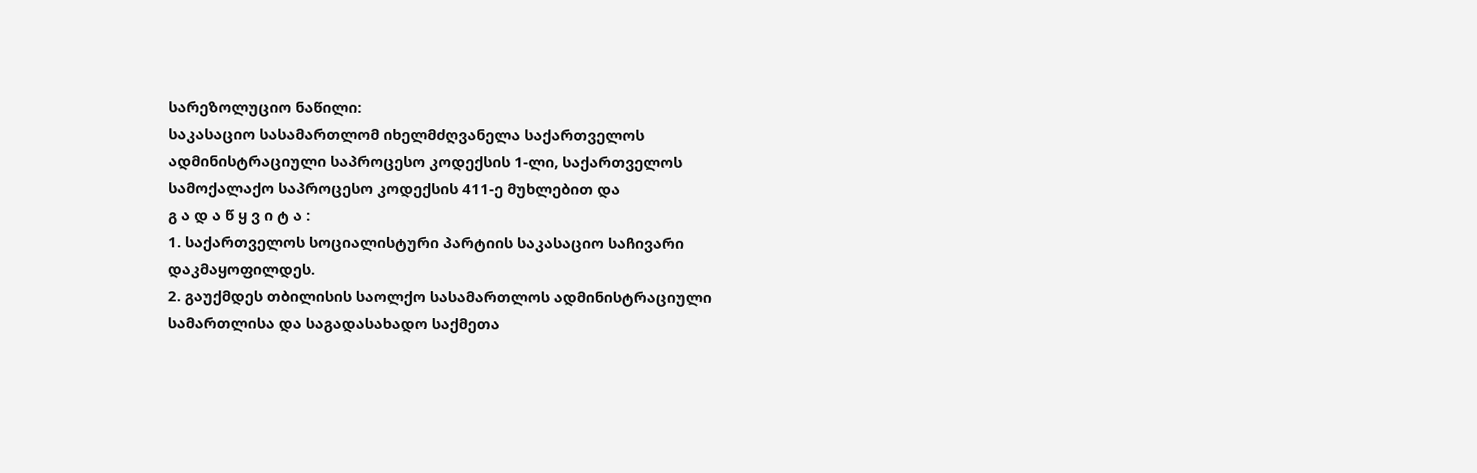სარეზოლუციო ნაწილი:
საკასაციო სასამართლომ იხელმძღვანელა საქართველოს ადმინისტრაციული საპროცესო კოდექსის 1-ლი, საქართველოს სამოქალაქო საპროცესო კოდექსის 411-ე მუხლებით და
გ ა დ ა წ ყ ვ ი ტ ა :
1. საქართველოს სოციალისტური პარტიის საკასაციო საჩივარი დაკმაყოფილდეს.
2. გაუქმდეს თბილისის საოლქო სასამართლოს ადმინისტრაციული სამართლისა და საგადასახადო საქმეთა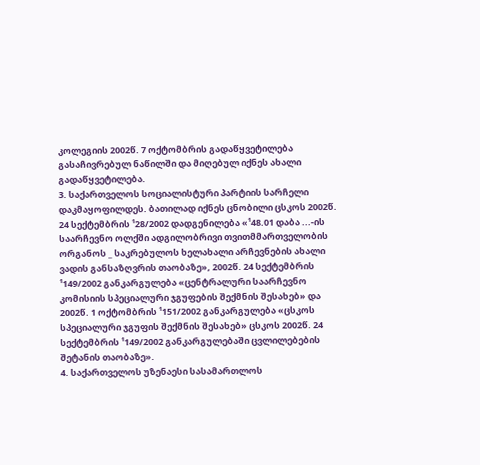კოლეგიის 2002წ. 7 ოქტომბრის გადაწყვეტილება გასაჩივრებულ ნაწილში და მიღებულ იქნეს ახალი გადაწყვეტილება.
3. საქართველოს სოციალისტური პარტიის სარჩელი დაკმაყოფილდეს. ბათილად იქნეს ცნობილი ცსკოს 2002წ. 24 სექტემბრის ¹28/2002 დადგენილება «¹48.01 დაბა ...-ის საარჩევნო ოლქში ადგილობრივი თვითმმართველობის ორგანოს _ საკრებულოს ხელახალი არჩევნების ახალი ვადის განსაზღვრის თაობაზე», 2002წ. 24 სექტემბრის ¹149/2002 განკარგულება «ცენტრალური საარჩევნო კომისიის სპეციალური ჯგუფების შექმნის შესახებ» და 2002წ. 1 ოქტომბრის ¹151/2002 განკარგულება «ცსკოს სპეციალური ჯგუფის შექმნის შესახებ» ცსკოს 2002წ. 24 სექტემბრის ¹149/2002 განკარგულებაში ცვლილებების შეტანის თაობაზე».
4. საქართველოს უზენაესი სასამართლოს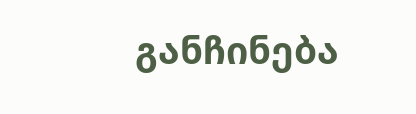განჩინება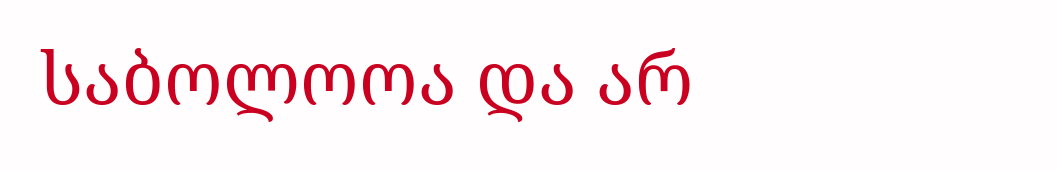საბოლოოა და არ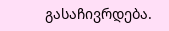გასაჩივრდება.